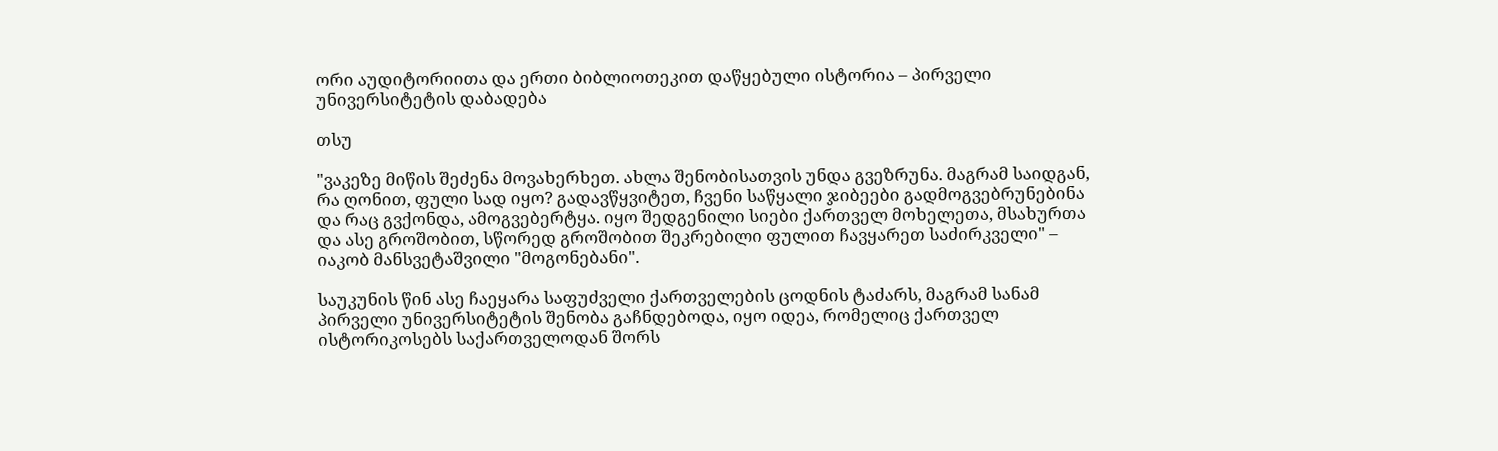ორი აუდიტორიითა და ერთი ბიბლიოთეკით დაწყებული ისტორია – პირველი უნივერსიტეტის დაბადება

თსუ

"ვაკეზე მიწის შეძენა მოვახერხეთ. ახლა შენობისათვის უნდა გვეზრუნა. მაგრამ საიდგან, რა ღონით, ფული სად იყო? გადავწყვიტეთ, ჩვენი საწყალი ჯიბეები გადმოგვებრუნებინა და რაც გვქონდა, ამოგვებერტყა. იყო შედგენილი სიები ქართველ მოხელეთა, მსახურთა და ასე გროშობით, სწორედ გროშობით შეკრებილი ფულით ჩავყარეთ საძირკველი" – იაკობ მანსვეტაშვილი "მოგონებანი".

საუკუნის წინ ასე ჩაეყარა საფუძველი ქართველების ცოდნის ტაძარს, მაგრამ სანამ პირველი უნივერსიტეტის შენობა გაჩნდებოდა, იყო იდეა, რომელიც ქართველ ისტორიკოსებს საქართველოდან შორს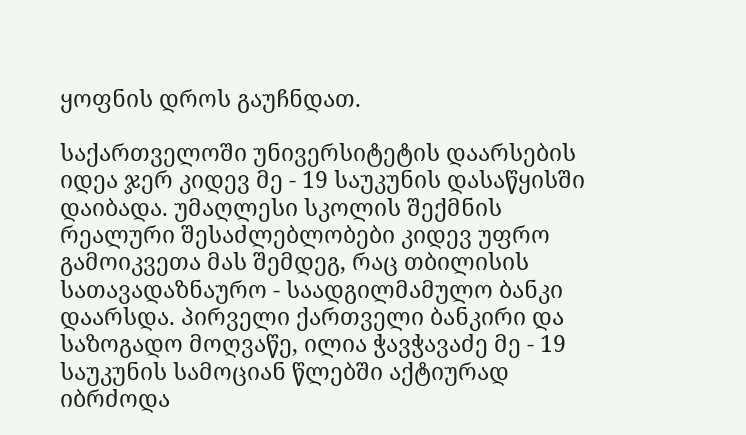ყოფნის დროს გაუჩნდათ.

საქართველოში უნივერსიტეტის დაარსების იდეა ჯერ კიდევ მე - 19 საუკუნის დასაწყისში დაიბადა. უმაღლესი სკოლის შექმნის რეალური შესაძლებლობები კიდევ უფრო გამოიკვეთა მას შემდეგ, რაც თბილისის სათავადაზნაურო - საადგილმამულო ბანკი დაარსდა. პირველი ქართველი ბანკირი და საზოგადო მოღვაწე, ილია ჭავჭავაძე მე - 19 საუკუნის სამოციან წლებში აქტიურად იბრძოდა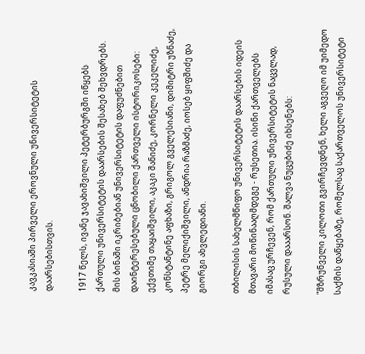კავკასიაში პირველი ეროვნული უნივერსიტეტის დაარსებისთვის.

1917 წელს, ივანე ჯავახიშვილი პეტერბურგში იწყებს ქართული უნივერსიტეტის დაარსების შესახებ შეხვდრებს. მის ბინაში იკრიბებიან უნივერსიტეტის დაფუძნებით დაინტერესებული ცნობილი ქართველი ისტორიკოსები: ექვთიმე თაყაიშვილი, აკაკი შანიძე, კორნელი კეკელიძე, კონსტანტინე აფხაზი, გრიგოლ გველესიანი, დიმიტრი უზნაძე, პეტრე მელიქიშვილი, ანდრია რაზმაძე, იოსებ ყიფშიძე და გიორგი ახვლედიანი.

თბილისის სახელმწიფო უნივერსიტეტის დაარსების იდეის მთავარი მოწინააღმდეგე - რუსეთია. ისინი ქართველებს იმასაც ურჩევენ, რომ ქართული უნივერსიტეტის ნაცვლად, რუსული დააარსონ. შალვა ნუცუბიძე იხსენებს:

"მზრუნველი კილოთი გვირჩევდნენ, ხელი აგვეღო იმ უიმედო საქმის დაწყებაზე, რომელსაც საქართველოს უნივერსიტეტი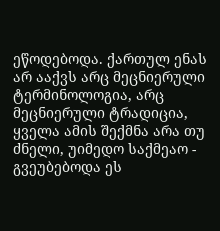ეწოდებოდა. ქართულ ენას არ ააქვს არც მეცნიერული ტერმინოლოგია, არც მეცნიერული ტრადიცია, ყველა ამის შექმნა არა თუ ძნელი, უიმედო საქმეაო - გვეუბებოდა ეს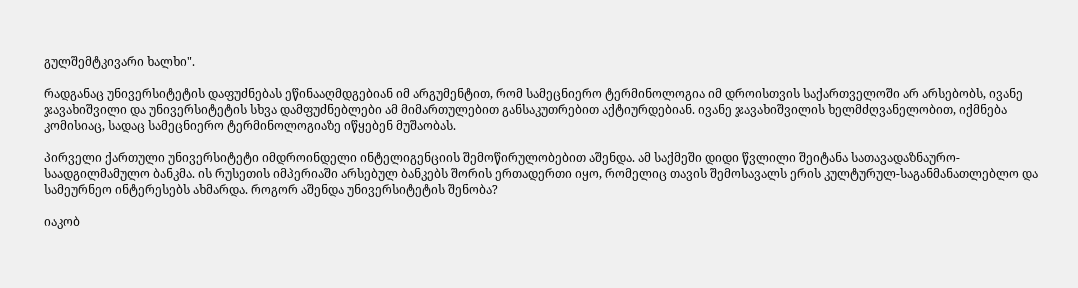გულშემტკივარი ხალხი".

რადგანაც უნივერსიტეტის დაფუძნებას ეწინააღმდგებიან იმ არგუმენტით, რომ სამეცნიერო ტერმინოლოგია იმ დროისთვის საქართველოში არ არსებობს, ივანე ჯავახიშვილი და უნივერსიტეტის სხვა დამფუძნებლები ამ მიმართულებით განსაკუთრებით აქტიურდებიან. ივანე ჯავახიშვილის ხელმძღვანელობით, იქმნება კომისიაც, სადაც სამეცნიერო ტერმინოლოგიაზე იწყებენ მუშაობას.

პირველი ქართული უნივერსიტეტი იმდროინდელი ინტელიგენციის შემოწირულობებით აშენდა. ამ საქმეში დიდი წვლილი შეიტანა სათავადაზნაურო-საადგილმამულო ბანკმა. ის რუსეთის იმპერიაში არსებულ ბანკებს შორის ერთადერთი იყო, რომელიც თავის შემოსავალს ერის კულტურულ-საგანმანათლებლო და სამეურნეო ინტერესებს ახმარდა. როგორ აშენდა უნივერსიტეტის შენობა?

იაკობ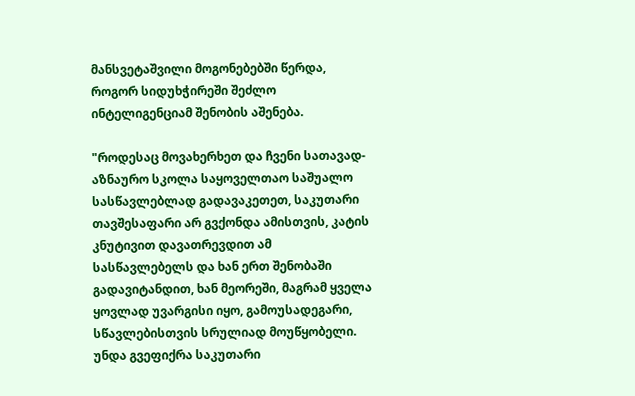მანსვეტაშვილი მოგონებებში წერდა, როგორ სიდუხჭირეში შეძლო ინტელიგენციამ შენობის აშენება.

"როდესაც მოვახერხეთ და ჩვენი სათავად-აზნაურო სკოლა საყოველთაო საშუალო სასწავლებლად გადავაკეთეთ, საკუთარი თავშესაფარი არ გვქონდა ამისთვის, კატის კნუტივით დავათრევდით ამ სასწავლებელს და ხან ერთ შენობაში გადავიტანდით, ხან მეორეში, მაგრამ ყველა ყოვლად უვარგისი იყო, გამოუსადეგარი, სწავლებისთვის სრულიად მოუწყობელი. უნდა გვეფიქრა საკუთარი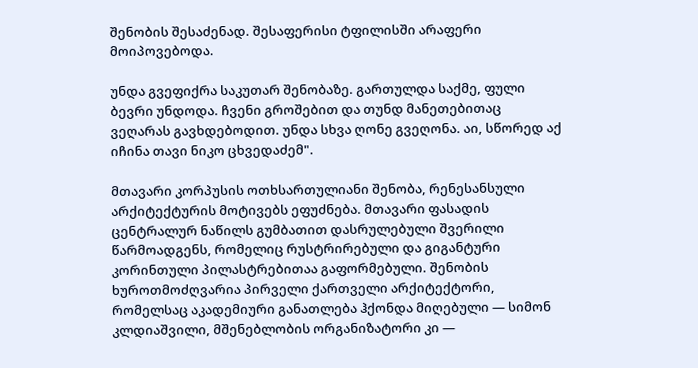შენობის შესაძენად. შესაფერისი ტფილისში არაფერი მოიპოვებოდა.

უნდა გვეფიქრა საკუთარ შენობაზე. გართულდა საქმე, ფული ბევრი უნდოდა. ჩვენი გროშებით და თუნდ მანეთებითაც ვეღარას გავხდებოდით. უნდა სხვა ღონე გვეღონა. აი, სწორედ აქ იჩინა თავი ნიკო ცხვედაძემ".

მთავარი კორპუსის ოთხსართულიანი შენობა, რენესანსული არქიტექტურის მოტივებს ეფუძნება. მთავარი ფასადის ცენტრალურ ნაწილს გუმბათით დასრულებული შვერილი წარმოადგენს, რომელიც რუსტრირებული და გიგანტური კორინთული პილასტრებითაა გაფორმებული. შენობის ხუროთმოძღვარია პირველი ქართველი არქიტექტორი, რომელსაც აკადემიური განათლება ჰქონდა მიღებული — სიმონ კლდიაშვილი, მშენებლობის ორგანიზატორი კი —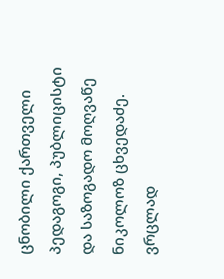ცნობილი ქართველი პედაგოგი, პუბლიცისტი და საზოგადო მოღვაწე ნიკოლოზ ცხვედაძე. ვრცლად